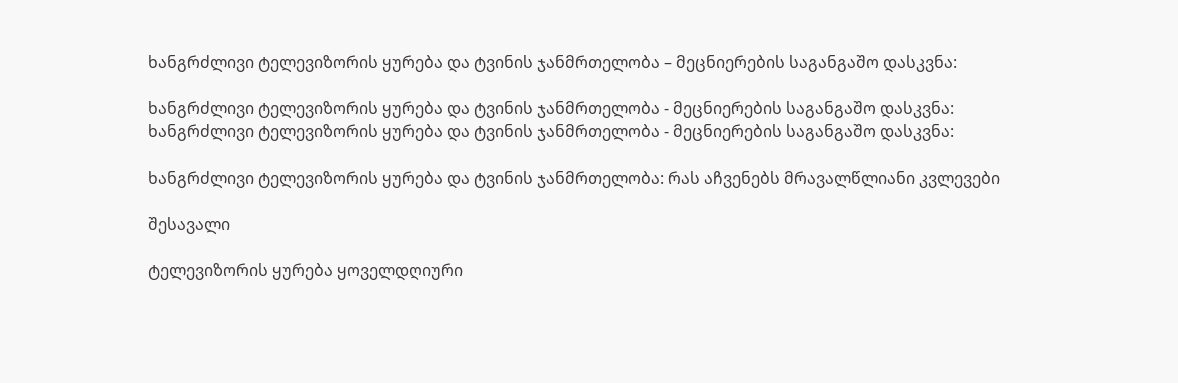ხანგრძლივი ტელევიზორის ყურება და ტვინის ჯანმრთელობა – მეცნიერების საგანგაშო დასკვნა:

ხანგრძლივი ტელევიზორის ყურება და ტვინის ჯანმრთელობა - მეცნიერების საგანგაშო დასკვნა:
ხანგრძლივი ტელევიზორის ყურება და ტვინის ჯანმრთელობა - მეცნიერების საგანგაშო დასკვნა:

ხანგრძლივი ტელევიზორის ყურება და ტვინის ჯანმრთელობა: რას აჩვენებს მრავალწლიანი კვლევები

შესავალი

ტელევიზორის ყურება ყოველდღიური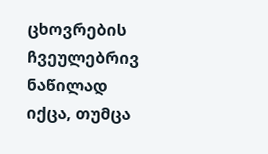ცხოვრების ჩვეულებრივ ნაწილად იქცა, თუმცა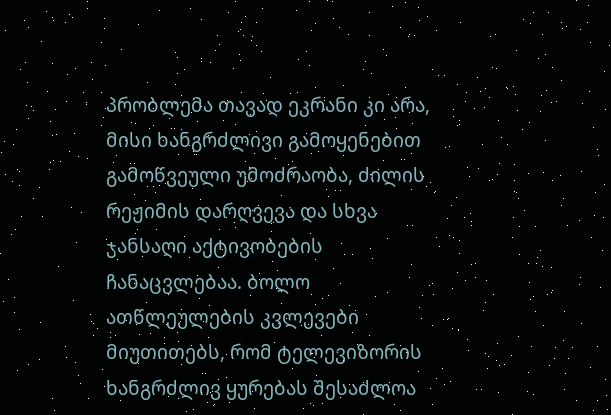პრობლემა თავად ეკრანი კი არა, მისი ხანგრძლივი გამოყენებით გამოწვეული უმოძრაობა, ძილის რეჟიმის დარღვევა და სხვა ჯანსაღი აქტივობების ჩანაცვლებაა. ბოლო ათწლეულების კვლევები მიუთითებს, რომ ტელევიზორის ხანგრძლივ ყურებას შესაძლოა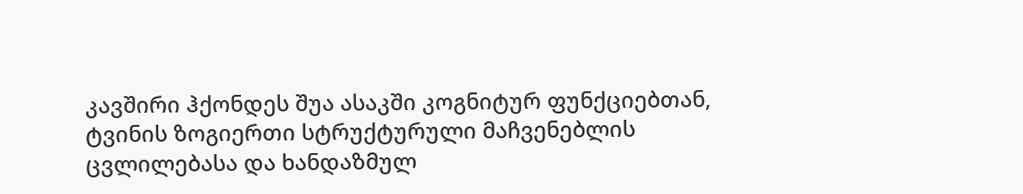კავშირი ჰქონდეს შუა ასაკში კოგნიტურ ფუნქციებთან, ტვინის ზოგიერთი სტრუქტურული მაჩვენებლის ცვლილებასა და ხანდაზმულ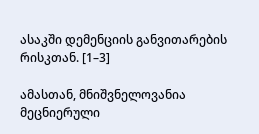ასაკში დემენციის განვითარების რისკთან. [1–3]

ამასთან, მნიშვნელოვანია მეცნიერული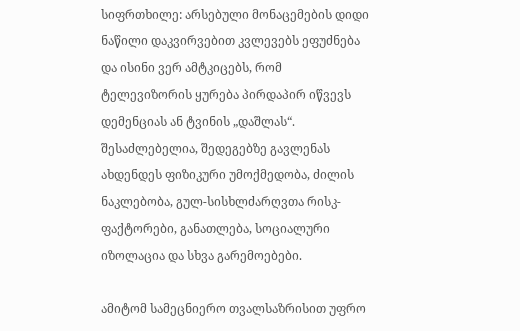სიფრთხილე: არსებული მონაცემების დიდი ნაწილი დაკვირვებით კვლევებს ეფუძნება და ისინი ვერ ამტკიცებს, რომ ტელევიზორის ყურება პირდაპირ იწვევს დემენციას ან ტვინის „დაშლას“. შესაძლებელია, შედეგებზე გავლენას ახდენდეს ფიზიკური უმოქმედობა, ძილის ნაკლებობა, გულ-სისხლძარღვთა რისკ-ფაქტორები, განათლება, სოციალური იზოლაცია და სხვა გარემოებები.

ამიტომ სამეცნიერო თვალსაზრისით უფრო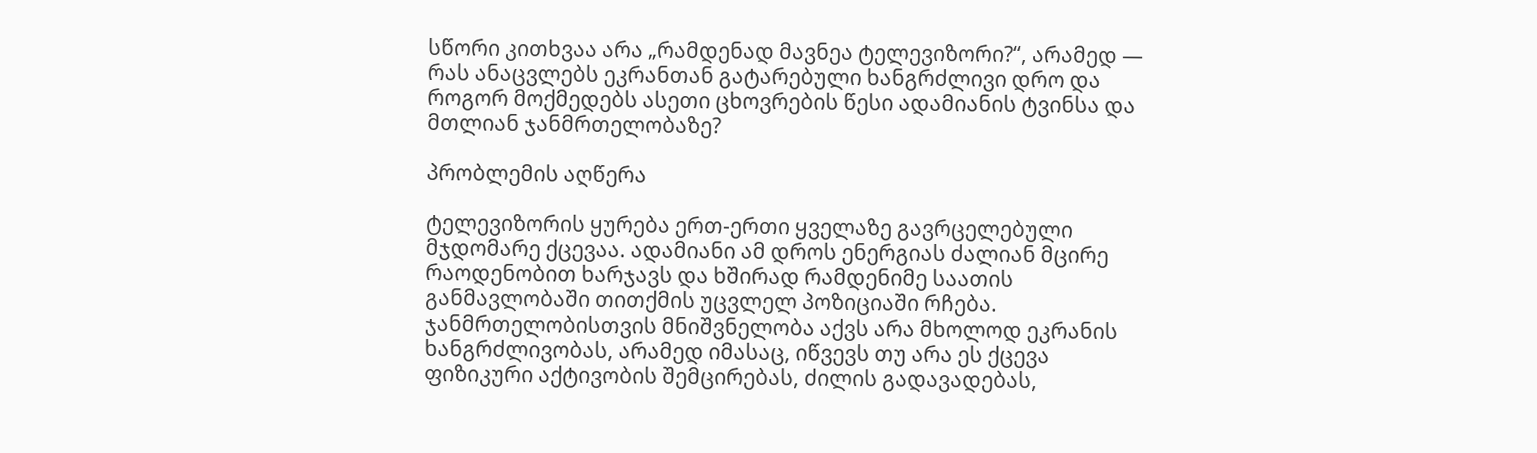სწორი კითხვაა არა „რამდენად მავნეა ტელევიზორი?“, არამედ — რას ანაცვლებს ეკრანთან გატარებული ხანგრძლივი დრო და როგორ მოქმედებს ასეთი ცხოვრების წესი ადამიანის ტვინსა და მთლიან ჯანმრთელობაზე?

პრობლემის აღწერა

ტელევიზორის ყურება ერთ-ერთი ყველაზე გავრცელებული მჯდომარე ქცევაა. ადამიანი ამ დროს ენერგიას ძალიან მცირე რაოდენობით ხარჯავს და ხშირად რამდენიმე საათის განმავლობაში თითქმის უცვლელ პოზიციაში რჩება. ჯანმრთელობისთვის მნიშვნელობა აქვს არა მხოლოდ ეკრანის ხანგრძლივობას, არამედ იმასაც, იწვევს თუ არა ეს ქცევა ფიზიკური აქტივობის შემცირებას, ძილის გადავადებას,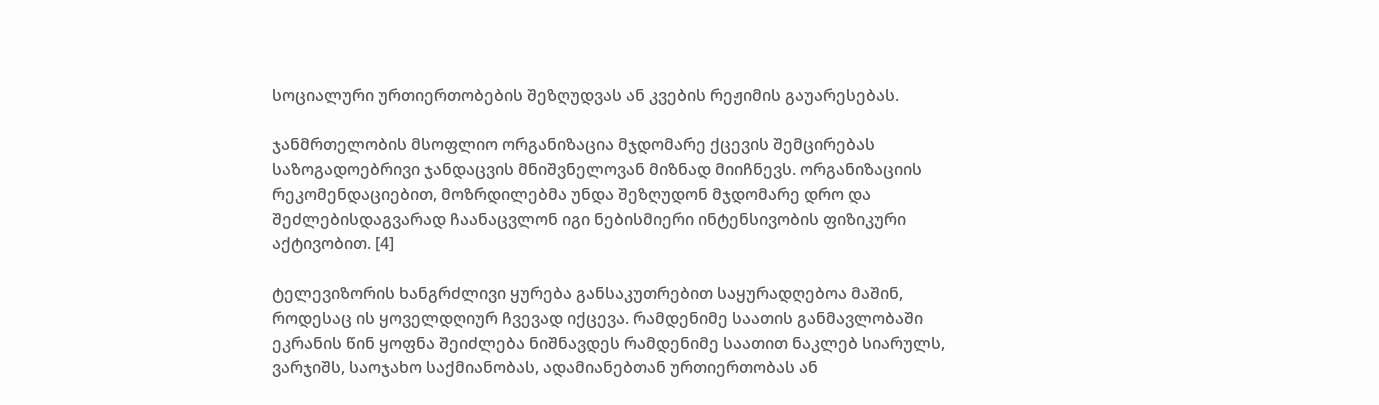სოციალური ურთიერთობების შეზღუდვას ან კვების რეჟიმის გაუარესებას.

ჯანმრთელობის მსოფლიო ორგანიზაცია მჯდომარე ქცევის შემცირებას საზოგადოებრივი ჯანდაცვის მნიშვნელოვან მიზნად მიიჩნევს. ორგანიზაციის რეკომენდაციებით, მოზრდილებმა უნდა შეზღუდონ მჯდომარე დრო და შეძლებისდაგვარად ჩაანაცვლონ იგი ნებისმიერი ინტენსივობის ფიზიკური აქტივობით. [4]

ტელევიზორის ხანგრძლივი ყურება განსაკუთრებით საყურადღებოა მაშინ, როდესაც ის ყოველდღიურ ჩვევად იქცევა. რამდენიმე საათის განმავლობაში ეკრანის წინ ყოფნა შეიძლება ნიშნავდეს რამდენიმე საათით ნაკლებ სიარულს, ვარჯიშს, საოჯახო საქმიანობას, ადამიანებთან ურთიერთობას ან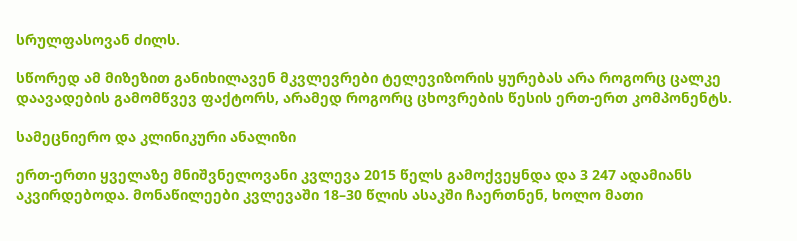სრულფასოვან ძილს.

სწორედ ამ მიზეზით განიხილავენ მკვლევრები ტელევიზორის ყურებას არა როგორც ცალკე დაავადების გამომწვევ ფაქტორს, არამედ როგორც ცხოვრების წესის ერთ-ერთ კომპონენტს.

სამეცნიერო და კლინიკური ანალიზი

ერთ-ერთი ყველაზე მნიშვნელოვანი კვლევა 2015 წელს გამოქვეყნდა და 3 247 ადამიანს აკვირდებოდა. მონაწილეები კვლევაში 18–30 წლის ასაკში ჩაერთნენ, ხოლო მათი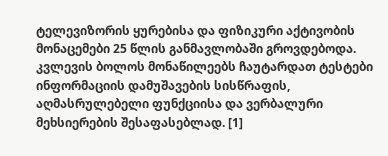ტელევიზორის ყურებისა და ფიზიკური აქტივობის მონაცემები 25 წლის განმავლობაში გროვდებოდა. კვლევის ბოლოს მონაწილეებს ჩაუტარდათ ტესტები ინფორმაციის დამუშავების სისწრაფის, აღმასრულებელი ფუნქციისა და ვერბალური მეხსიერების შესაფასებლად. [1]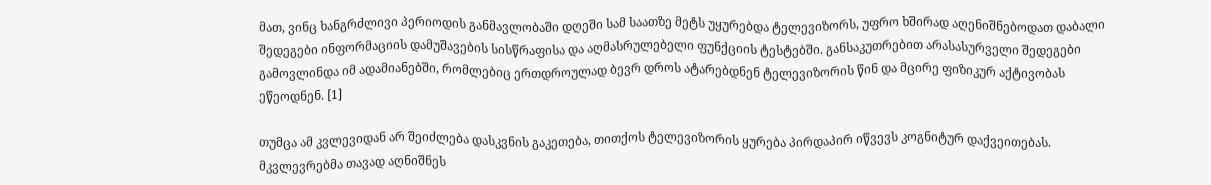მათ, ვინც ხანგრძლივი პერიოდის განმავლობაში დღეში სამ საათზე მეტს უყურებდა ტელევიზორს, უფრო ხშირად აღენიშნებოდათ დაბალი შედეგები ინფორმაციის დამუშავების სისწრაფისა და აღმასრულებელი ფუნქციის ტესტებში. განსაკუთრებით არასასურველი შედეგები გამოვლინდა იმ ადამიანებში, რომლებიც ერთდროულად ბევრ დროს ატარებდნენ ტელევიზორის წინ და მცირე ფიზიკურ აქტივობას ეწეოდნენ. [1]

თუმცა ამ კვლევიდან არ შეიძლება დასკვნის გაკეთება, თითქოს ტელევიზორის ყურება პირდაპირ იწვევს კოგნიტურ დაქვეითებას. მკვლევრებმა თავად აღნიშნეს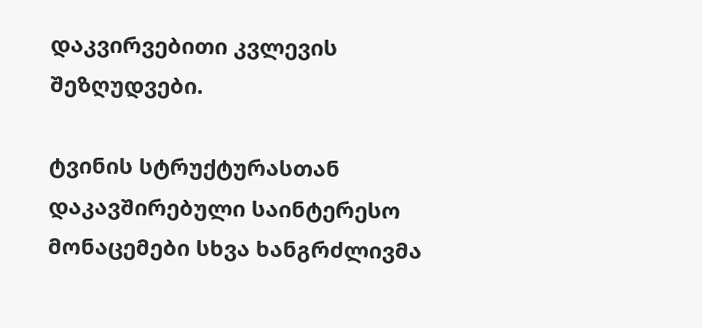დაკვირვებითი კვლევის შეზღუდვები.

ტვინის სტრუქტურასთან დაკავშირებული საინტერესო მონაცემები სხვა ხანგრძლივმა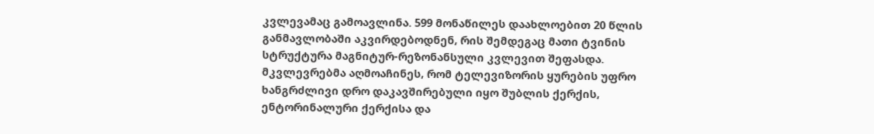კვლევამაც გამოავლინა. 599 მონაწილეს დაახლოებით 20 წლის განმავლობაში აკვირდებოდნენ, რის შემდეგაც მათი ტვინის სტრუქტურა მაგნიტურ-რეზონანსული კვლევით შეფასდა. მკვლევრებმა აღმოაჩინეს, რომ ტელევიზორის ყურების უფრო ხანგრძლივი დრო დაკავშირებული იყო შუბლის ქერქის, ენტორინალური ქერქისა და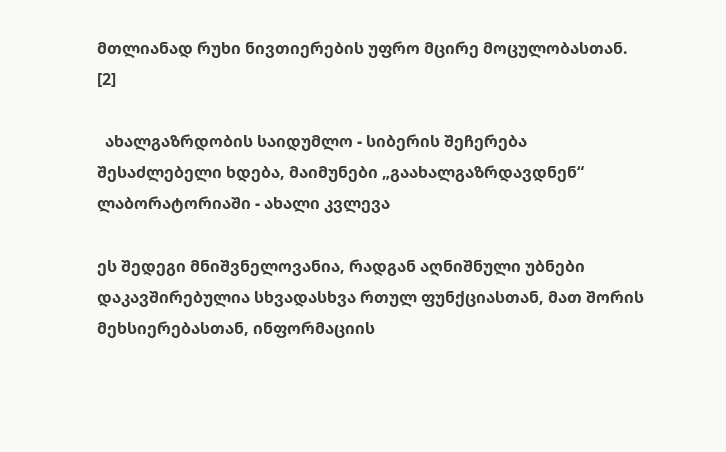მთლიანად რუხი ნივთიერების უფრო მცირე მოცულობასთან. [2]

  ახალგაზრდობის საიდუმლო - სიბერის შეჩერება შესაძლებელი ხდება, მაიმუნები „გაახალგაზრდავდნენ“ ლაბორატორიაში - ახალი კვლევა

ეს შედეგი მნიშვნელოვანია, რადგან აღნიშნული უბნები დაკავშირებულია სხვადასხვა რთულ ფუნქციასთან, მათ შორის მეხსიერებასთან, ინფორმაციის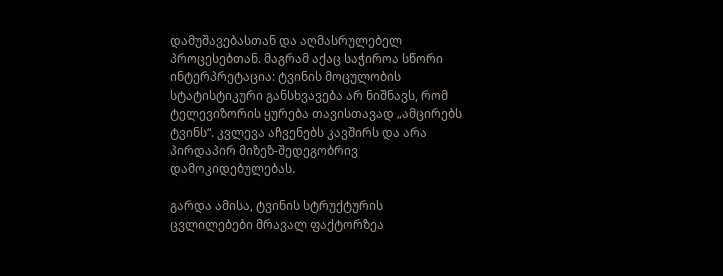დამუშავებასთან და აღმასრულებელ პროცესებთან. მაგრამ აქაც საჭიროა სწორი ინტერპრეტაცია: ტვინის მოცულობის სტატისტიკური განსხვავება არ ნიშნავს, რომ ტელევიზორის ყურება თავისთავად „ამცირებს ტვინს“. კვლევა აჩვენებს კავშირს და არა პირდაპირ მიზეზ-შედეგობრივ დამოკიდებულებას.

გარდა ამისა, ტვინის სტრუქტურის ცვლილებები მრავალ ფაქტორზეა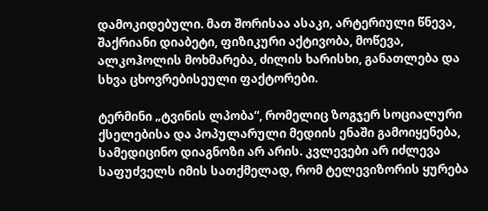დამოკიდებული. მათ შორისაა ასაკი, არტერიული წნევა, შაქრიანი დიაბეტი, ფიზიკური აქტივობა, მოწევა, ალკოჰოლის მოხმარება, ძილის ხარისხი, განათლება და სხვა ცხოვრებისეული ფაქტორები.

ტერმინი „ტვინის ლპობა“, რომელიც ზოგჯერ სოციალური ქსელებისა და პოპულარული მედიის ენაში გამოიყენება, სამედიცინო დიაგნოზი არ არის. კვლევები არ იძლევა საფუძველს იმის სათქმელად, რომ ტელევიზორის ყურება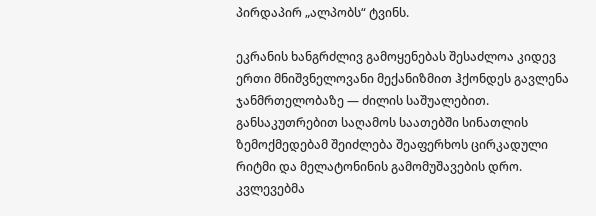პირდაპირ „ალპობს“ ტვინს.

ეკრანის ხანგრძლივ გამოყენებას შესაძლოა კიდევ ერთი მნიშვნელოვანი მექანიზმით ჰქონდეს გავლენა ჯანმრთელობაზე — ძილის საშუალებით. განსაკუთრებით საღამოს საათებში სინათლის ზემოქმედებამ შეიძლება შეაფერხოს ცირკადული რიტმი და მელატონინის გამომუშავების დრო. კვლევებმა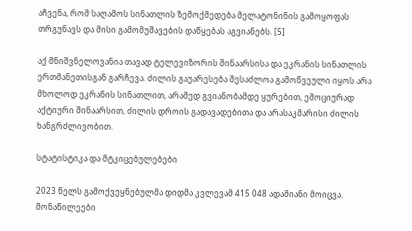აჩვენა, რომ საღამოს სინათლის ზემოქმედება მელატონინის გამოყოფას თრგუნავს და მისი გამომუშავების დაწყებას აგვიანებს. [5]

აქ მნიშვნელოვანია თავად ტელევიზორის შინაარსისა და ეკრანის სინათლის ერთმანეთისგან გარჩევა. ძილის გაუარესება შესაძლოა გამოწვეული იყოს არა მხოლოდ ეკრანის სინათლით, არამედ გვიანობამდე ყურებით, ემოციურად აქტიური შინაარსით, ძილის დროის გადავადებითა და არასაკმარისი ძილის ხანგრძლივობით.

სტატისტიკა და მტკიცებულებები

2023 წელს გამოქვეყნებულმა დიდმა კვლევამ 415 048 ადამიანი მოიცვა. მონაწილეები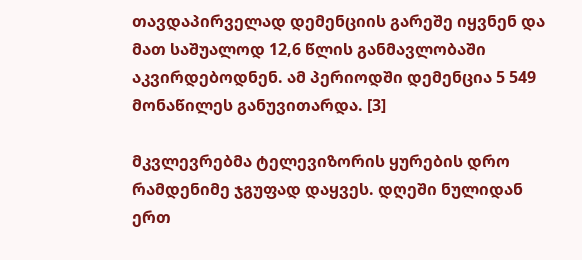თავდაპირველად დემენციის გარეშე იყვნენ და მათ საშუალოდ 12,6 წლის განმავლობაში აკვირდებოდნენ. ამ პერიოდში დემენცია 5 549 მონაწილეს განუვითარდა. [3]

მკვლევრებმა ტელევიზორის ყურების დრო რამდენიმე ჯგუფად დაყვეს. დღეში ნულიდან ერთ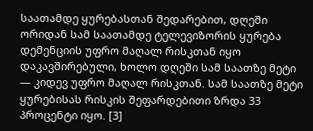საათამდე ყურებასთან შედარებით, დღეში ორიდან სამ საათამდე ტელევიზორის ყურება დემენციის უფრო მაღალ რისკთან იყო დაკავშირებული, ხოლო დღეში სამ საათზე მეტი — კიდევ უფრო მაღალ რისკთან. სამ საათზე მეტი ყურებისას რისკის შეფარდებითი ზრდა 33 პროცენტი იყო. [3]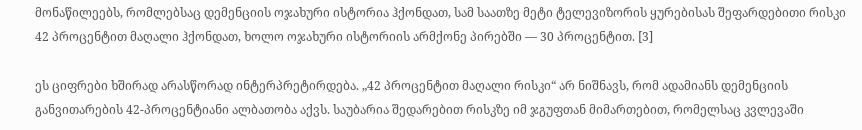მონაწილეებს, რომლებსაც დემენციის ოჯახური ისტორია ჰქონდათ, სამ საათზე მეტი ტელევიზორის ყურებისას შეფარდებითი რისკი 42 პროცენტით მაღალი ჰქონდათ, ხოლო ოჯახური ისტორიის არმქონე პირებში — 30 პროცენტით. [3]

ეს ციფრები ხშირად არასწორად ინტერპრეტირდება. „42 პროცენტით მაღალი რისკი“ არ ნიშნავს, რომ ადამიანს დემენციის განვითარების 42-პროცენტიანი ალბათობა აქვს. საუბარია შედარებით რისკზე იმ ჯგუფთან მიმართებით, რომელსაც კვლევაში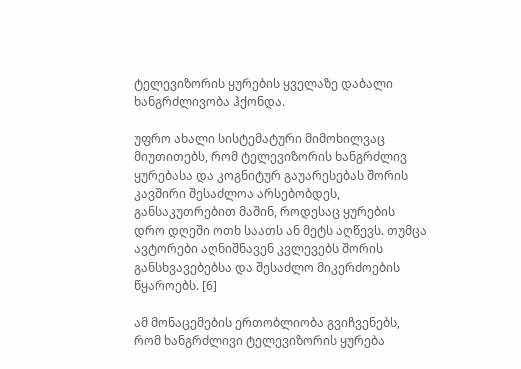ტელევიზორის ყურების ყველაზე დაბალი ხანგრძლივობა ჰქონდა.

უფრო ახალი სისტემატური მიმოხილვაც მიუთითებს, რომ ტელევიზორის ხანგრძლივ ყურებასა და კოგნიტურ გაუარესებას შორის კავშირი შესაძლოა არსებობდეს, განსაკუთრებით მაშინ, როდესაც ყურების დრო დღეში ოთხ საათს ან მეტს აღწევს. თუმცა ავტორები აღნიშნავენ კვლევებს შორის განსხვავებებსა და შესაძლო მიკერძოების წყაროებს. [6]

ამ მონაცემების ერთობლიობა გვიჩვენებს, რომ ხანგრძლივი ტელევიზორის ყურება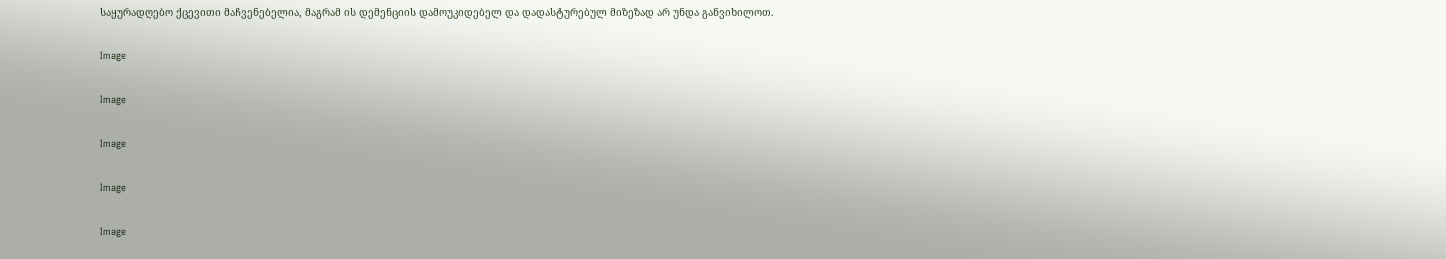საყურადღებო ქცევითი მაჩვენებელია, მაგრამ ის დემენციის დამოუკიდებელ და დადასტურებულ მიზეზად არ უნდა განვიხილოთ.

Image

Image

Image

Image

Image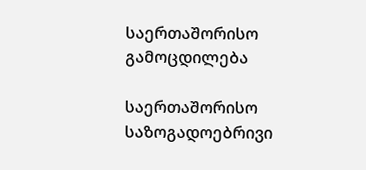საერთაშორისო გამოცდილება

საერთაშორისო საზოგადოებრივი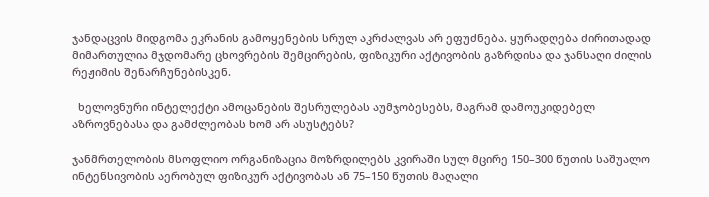ჯანდაცვის მიდგომა ეკრანის გამოყენების სრულ აკრძალვას არ ეფუძნება. ყურადღება ძირითადად მიმართულია მჯდომარე ცხოვრების შემცირების, ფიზიკური აქტივობის გაზრდისა და ჯანსაღი ძილის რეჟიმის შენარჩუნებისკენ.

  ხელოვნური ინტელექტი ამოცანების შესრულებას აუმჯობესებს, მაგრამ დამოუკიდებელ აზროვნებასა და გამძლეობას ხომ არ ასუსტებს?

ჯანმრთელობის მსოფლიო ორგანიზაცია მოზრდილებს კვირაში სულ მცირე 150–300 წუთის საშუალო ინტენსივობის აერობულ ფიზიკურ აქტივობას ან 75–150 წუთის მაღალი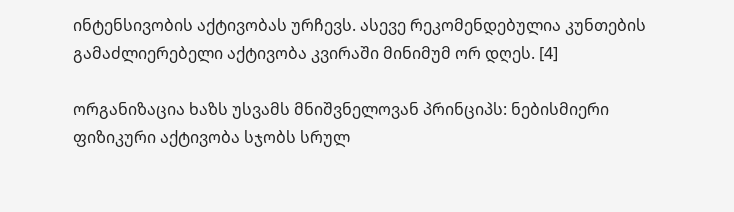ინტენსივობის აქტივობას ურჩევს. ასევე რეკომენდებულია კუნთების გამაძლიერებელი აქტივობა კვირაში მინიმუმ ორ დღეს. [4]

ორგანიზაცია ხაზს უსვამს მნიშვნელოვან პრინციპს: ნებისმიერი ფიზიკური აქტივობა სჯობს სრულ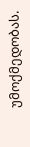უმოქმედობას.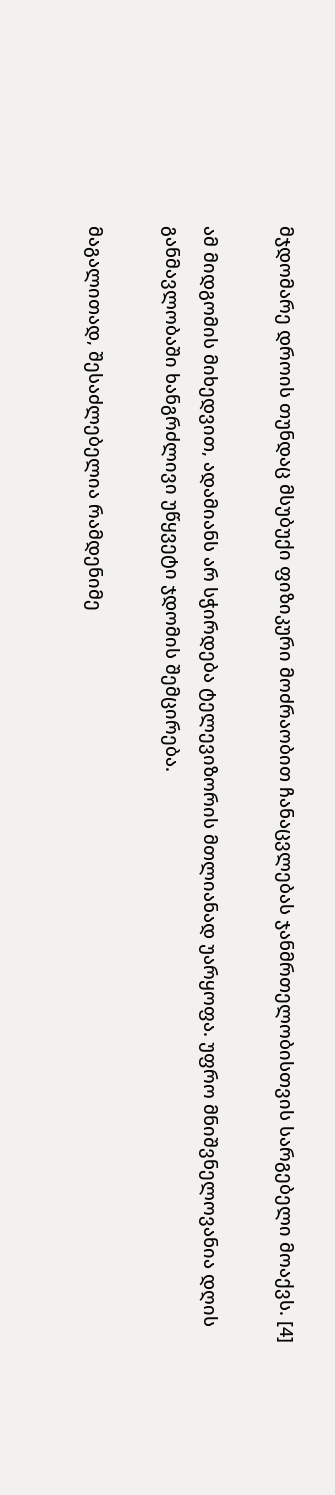მჯდომარე დროის თუნდაც მსუბუქი ფიზიკური მოძრაობით ჩანაცვლებას ჯანმრთელობისთვის სარგებელი მოაქვს. [4]

ამ მიდგომის მიხედვით, ადამიანს არ სჭირდება ტელევიზორის მთლიანად უარყოფა. უფრო მნიშვნელოვანია დღის განმავლობაში ხანგრძლივი უწყვეტი ჯდომის შემცირება.

მაგალითად, შესაძლებელია რამდენიმე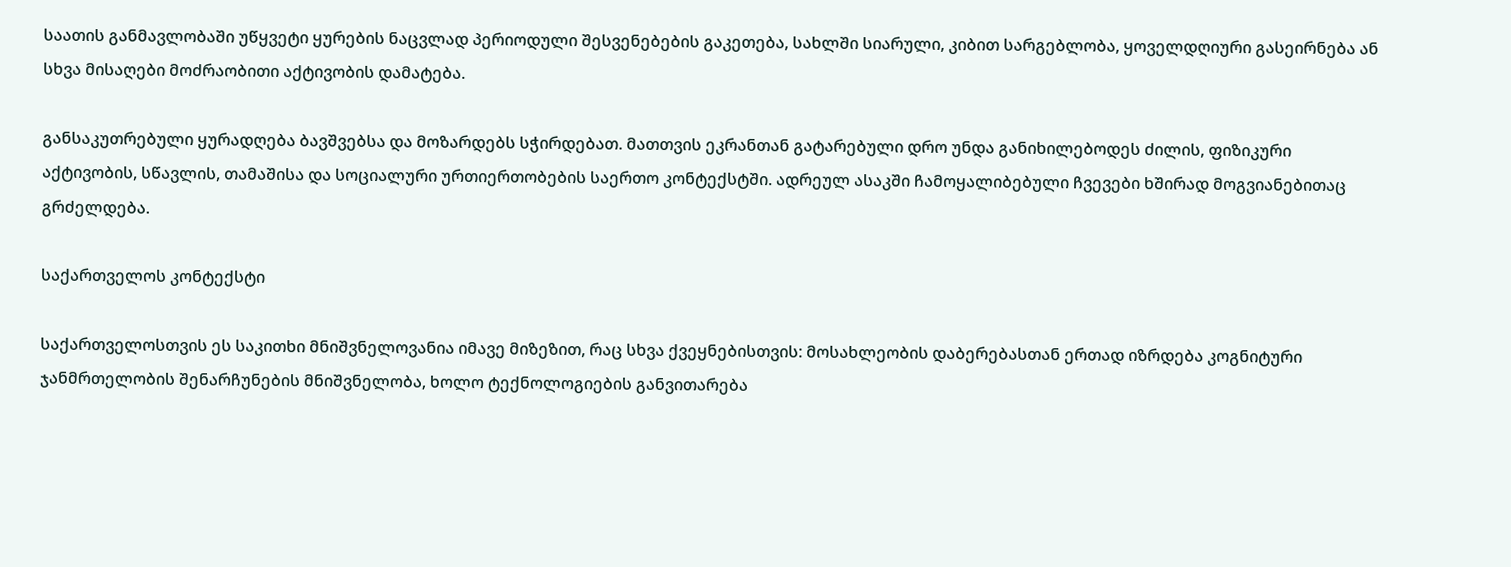საათის განმავლობაში უწყვეტი ყურების ნაცვლად პერიოდული შესვენებების გაკეთება, სახლში სიარული, კიბით სარგებლობა, ყოველდღიური გასეირნება ან სხვა მისაღები მოძრაობითი აქტივობის დამატება.

განსაკუთრებული ყურადღება ბავშვებსა და მოზარდებს სჭირდებათ. მათთვის ეკრანთან გატარებული დრო უნდა განიხილებოდეს ძილის, ფიზიკური აქტივობის, სწავლის, თამაშისა და სოციალური ურთიერთობების საერთო კონტექსტში. ადრეულ ასაკში ჩამოყალიბებული ჩვევები ხშირად მოგვიანებითაც გრძელდება.

საქართველოს კონტექსტი

საქართველოსთვის ეს საკითხი მნიშვნელოვანია იმავე მიზეზით, რაც სხვა ქვეყნებისთვის: მოსახლეობის დაბერებასთან ერთად იზრდება კოგნიტური ჯანმრთელობის შენარჩუნების მნიშვნელობა, ხოლო ტექნოლოგიების განვითარება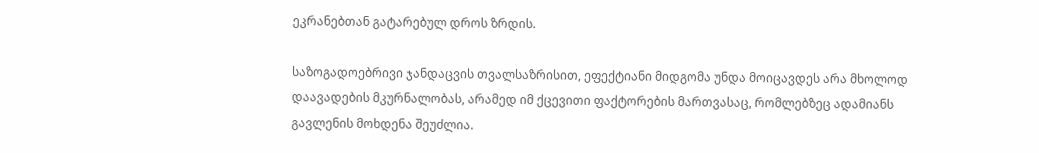ეკრანებთან გატარებულ დროს ზრდის.

საზოგადოებრივი ჯანდაცვის თვალსაზრისით, ეფექტიანი მიდგომა უნდა მოიცავდეს არა მხოლოდ დაავადების მკურნალობას, არამედ იმ ქცევითი ფაქტორების მართვასაც, რომლებზეც ადამიანს გავლენის მოხდენა შეუძლია.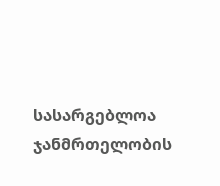სასარგებლოა ჯანმრთელობის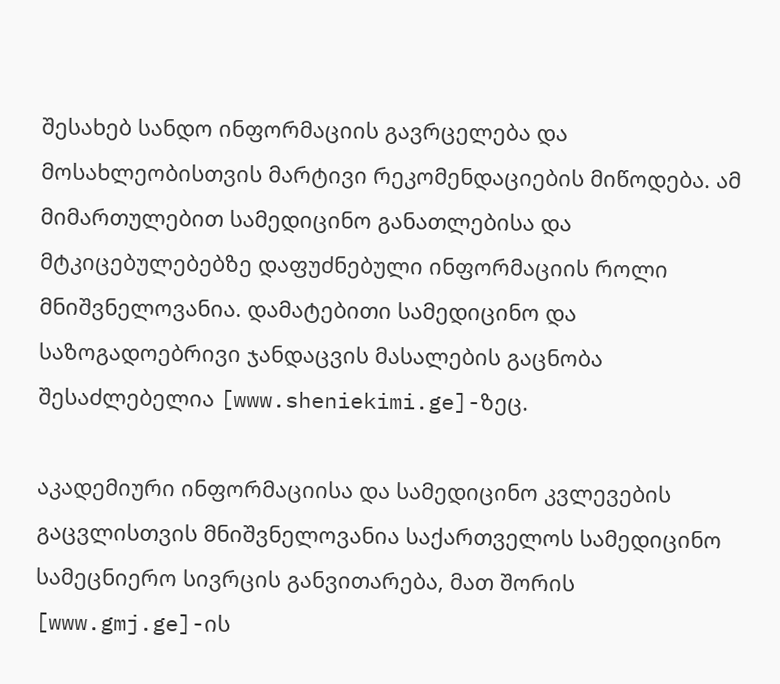შესახებ სანდო ინფორმაციის გავრცელება და მოსახლეობისთვის მარტივი რეკომენდაციების მიწოდება. ამ მიმართულებით სამედიცინო განათლებისა და მტკიცებულებებზე დაფუძნებული ინფორმაციის როლი მნიშვნელოვანია. დამატებითი სამედიცინო და საზოგადოებრივი ჯანდაცვის მასალების გაცნობა შესაძლებელია [www.sheniekimi.ge]-ზეც.

აკადემიური ინფორმაციისა და სამედიცინო კვლევების გაცვლისთვის მნიშვნელოვანია საქართველოს სამედიცინო სამეცნიერო სივრცის განვითარება, მათ შორის [www.gmj.ge]-ის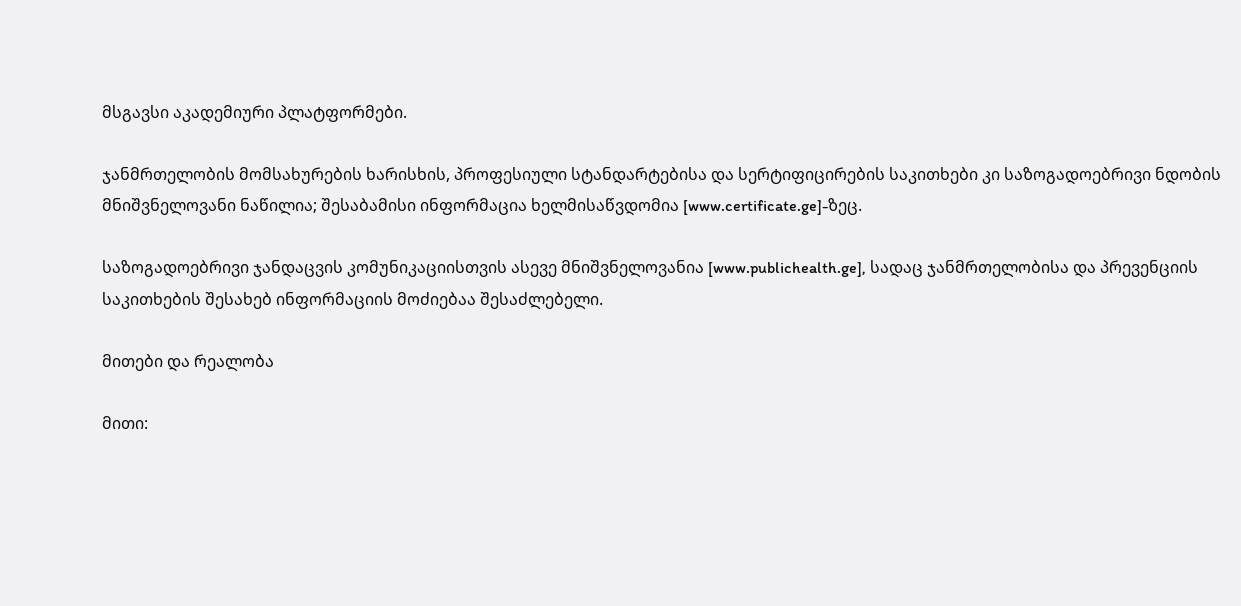მსგავსი აკადემიური პლატფორმები.

ჯანმრთელობის მომსახურების ხარისხის, პროფესიული სტანდარტებისა და სერტიფიცირების საკითხები კი საზოგადოებრივი ნდობის მნიშვნელოვანი ნაწილია; შესაბამისი ინფორმაცია ხელმისაწვდომია [www.certificate.ge]-ზეც.

საზოგადოებრივი ჯანდაცვის კომუნიკაციისთვის ასევე მნიშვნელოვანია [www.publichealth.ge], სადაც ჯანმრთელობისა და პრევენციის საკითხების შესახებ ინფორმაციის მოძიებაა შესაძლებელი.

მითები და რეალობა

მითი: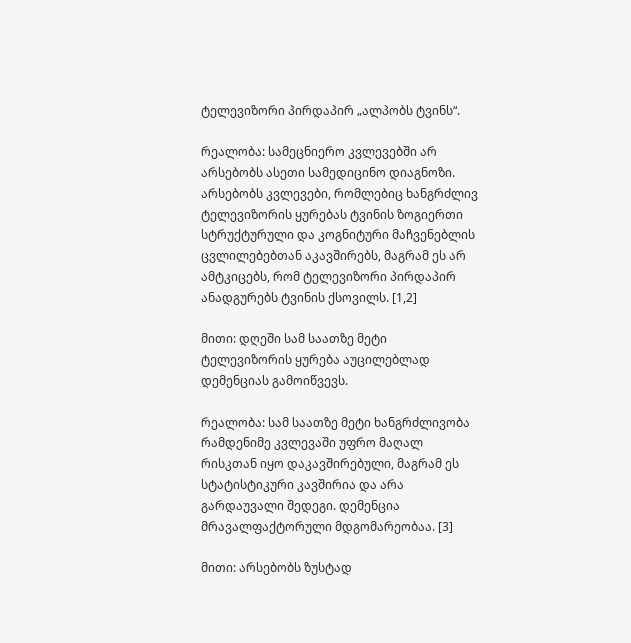ტელევიზორი პირდაპირ „ალპობს ტვინს“.

რეალობა: სამეცნიერო კვლევებში არ არსებობს ასეთი სამედიცინო დიაგნოზი. არსებობს კვლევები, რომლებიც ხანგრძლივ ტელევიზორის ყურებას ტვინის ზოგიერთი სტრუქტურული და კოგნიტური მაჩვენებლის ცვლილებებთან აკავშირებს, მაგრამ ეს არ ამტკიცებს, რომ ტელევიზორი პირდაპირ ანადგურებს ტვინის ქსოვილს. [1,2]

მითი: დღეში სამ საათზე მეტი ტელევიზორის ყურება აუცილებლად დემენციას გამოიწვევს.

რეალობა: სამ საათზე მეტი ხანგრძლივობა რამდენიმე კვლევაში უფრო მაღალ რისკთან იყო დაკავშირებული, მაგრამ ეს სტატისტიკური კავშირია და არა გარდაუვალი შედეგი. დემენცია მრავალფაქტორული მდგომარეობაა. [3]

მითი: არსებობს ზუსტად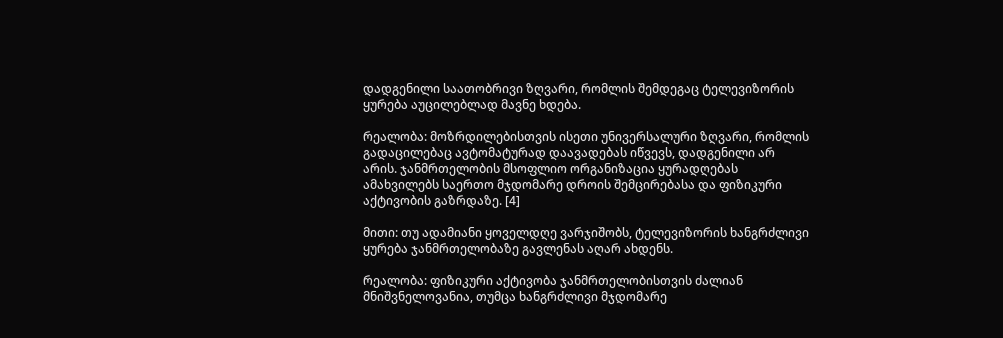დადგენილი საათობრივი ზღვარი, რომლის შემდეგაც ტელევიზორის ყურება აუცილებლად მავნე ხდება.

რეალობა: მოზრდილებისთვის ისეთი უნივერსალური ზღვარი, რომლის გადაცილებაც ავტომატურად დაავადებას იწვევს, დადგენილი არ არის. ჯანმრთელობის მსოფლიო ორგანიზაცია ყურადღებას ამახვილებს საერთო მჯდომარე დროის შემცირებასა და ფიზიკური აქტივობის გაზრდაზე. [4]

მითი: თუ ადამიანი ყოველდღე ვარჯიშობს, ტელევიზორის ხანგრძლივი ყურება ჯანმრთელობაზე გავლენას აღარ ახდენს.

რეალობა: ფიზიკური აქტივობა ჯანმრთელობისთვის ძალიან მნიშვნელოვანია, თუმცა ხანგრძლივი მჯდომარე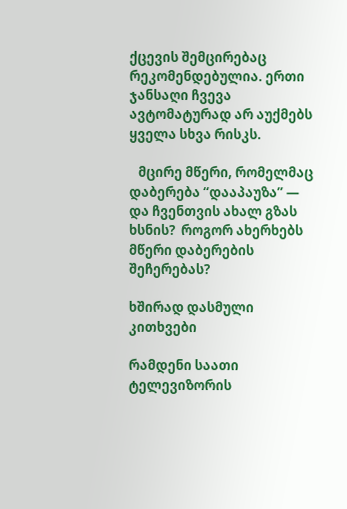ქცევის შემცირებაც რეკომენდებულია. ერთი ჯანსაღი ჩვევა ავტომატურად არ აუქმებს ყველა სხვა რისკს.

   მცირე მწერი, რომელმაც დაბერება “დააპაუზა” — და ჩვენთვის ახალ გზას ხსნის?  როგორ ახერხებს მწერი დაბერების შეჩერებას?

ხშირად დასმული კითხვები

რამდენი საათი ტელევიზორის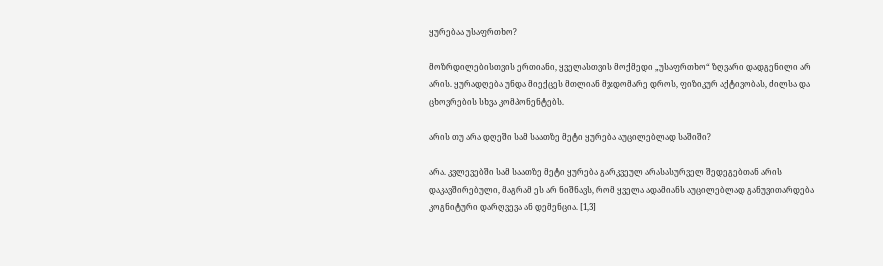ყურებაა უსაფრთხო?

მოზრდილებისთვის ერთიანი, ყველასთვის მოქმედი „უსაფრთხო“ ზღვარი დადგენილი არ არის. ყურადღება უნდა მიექცეს მთლიან მჯდომარე დროს, ფიზიკურ აქტივობას, ძილსა და ცხოვრების სხვა კომპონენტებს.

არის თუ არა დღეში სამ საათზე მეტი ყურება აუცილებლად საშიში?

არა. კვლევებში სამ საათზე მეტი ყურება გარკვეულ არასასურველ შედეგებთან არის დაკავშირებული, მაგრამ ეს არ ნიშნავს, რომ ყველა ადამიანს აუცილებლად განუვითარდება კოგნიტური დარღვევა ან დემენცია. [1,3]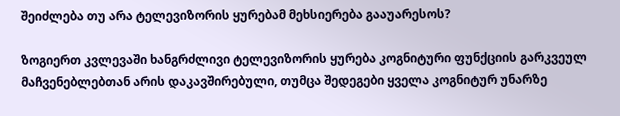შეიძლება თუ არა ტელევიზორის ყურებამ მეხსიერება გააუარესოს?

ზოგიერთ კვლევაში ხანგრძლივი ტელევიზორის ყურება კოგნიტური ფუნქციის გარკვეულ მაჩვენებლებთან არის დაკავშირებული, თუმცა შედეგები ყველა კოგნიტურ უნარზე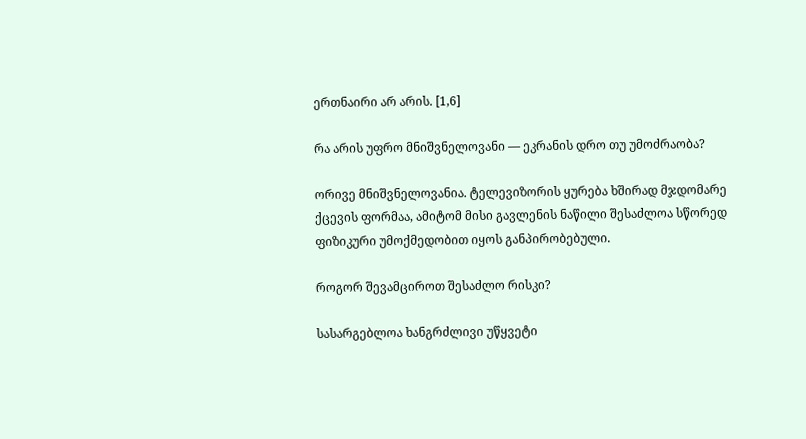ერთნაირი არ არის. [1,6]

რა არის უფრო მნიშვნელოვანი — ეკრანის დრო თუ უმოძრაობა?

ორივე მნიშვნელოვანია. ტელევიზორის ყურება ხშირად მჯდომარე ქცევის ფორმაა, ამიტომ მისი გავლენის ნაწილი შესაძლოა სწორედ ფიზიკური უმოქმედობით იყოს განპირობებული.

როგორ შევამციროთ შესაძლო რისკი?

სასარგებლოა ხანგრძლივი უწყვეტი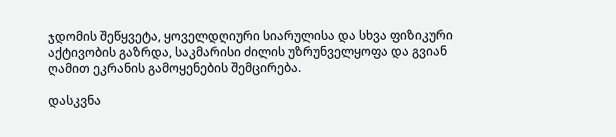ჯდომის შეწყვეტა, ყოველდღიური სიარულისა და სხვა ფიზიკური აქტივობის გაზრდა, საკმარისი ძილის უზრუნველყოფა და გვიან ღამით ეკრანის გამოყენების შემცირება.

დასკვნა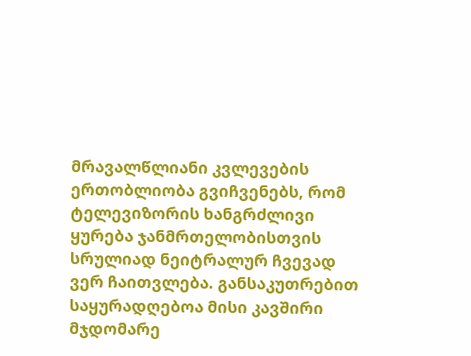მრავალწლიანი კვლევების ერთობლიობა გვიჩვენებს, რომ ტელევიზორის ხანგრძლივი ყურება ჯანმრთელობისთვის სრულიად ნეიტრალურ ჩვევად ვერ ჩაითვლება. განსაკუთრებით საყურადღებოა მისი კავშირი მჯდომარე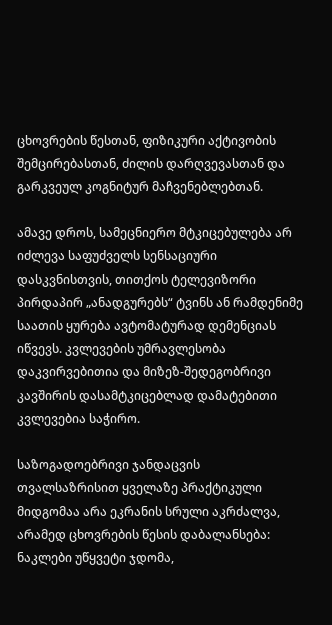ცხოვრების წესთან, ფიზიკური აქტივობის შემცირებასთან, ძილის დარღვევასთან და გარკვეულ კოგნიტურ მაჩვენებლებთან.

ამავე დროს, სამეცნიერო მტკიცებულება არ იძლევა საფუძველს სენსაციური დასკვნისთვის, თითქოს ტელევიზორი პირდაპირ „ანადგურებს“ ტვინს ან რამდენიმე საათის ყურება ავტომატურად დემენციას იწვევს. კვლევების უმრავლესობა დაკვირვებითია და მიზეზ-შედეგობრივი კავშირის დასამტკიცებლად დამატებითი კვლევებია საჭირო.

საზოგადოებრივი ჯანდაცვის თვალსაზრისით ყველაზე პრაქტიკული მიდგომაა არა ეკრანის სრული აკრძალვა, არამედ ცხოვრების წესის დაბალანსება: ნაკლები უწყვეტი ჯდომა,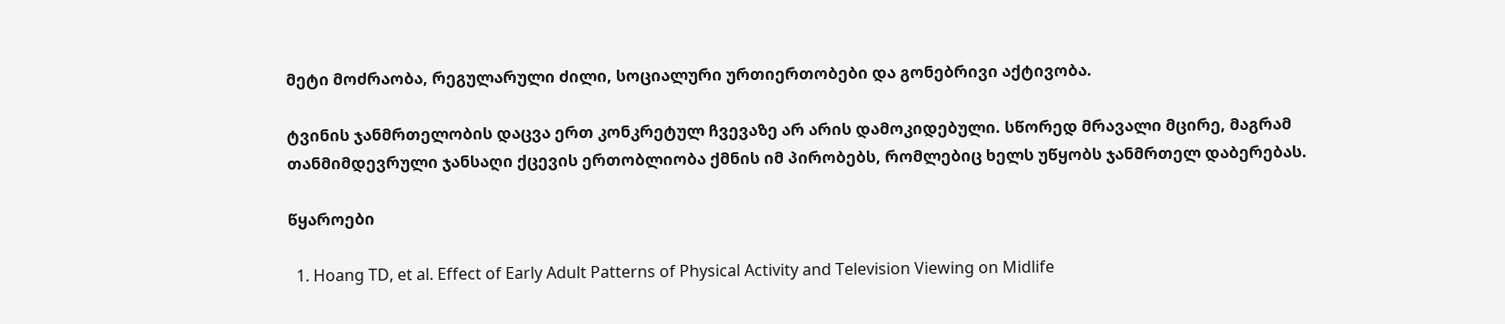მეტი მოძრაობა, რეგულარული ძილი, სოციალური ურთიერთობები და გონებრივი აქტივობა.

ტვინის ჯანმრთელობის დაცვა ერთ კონკრეტულ ჩვევაზე არ არის დამოკიდებული. სწორედ მრავალი მცირე, მაგრამ თანმიმდევრული ჯანსაღი ქცევის ერთობლიობა ქმნის იმ პირობებს, რომლებიც ხელს უწყობს ჯანმრთელ დაბერებას.

წყაროები

  1. Hoang TD, et al. Effect of Early Adult Patterns of Physical Activity and Television Viewing on Midlife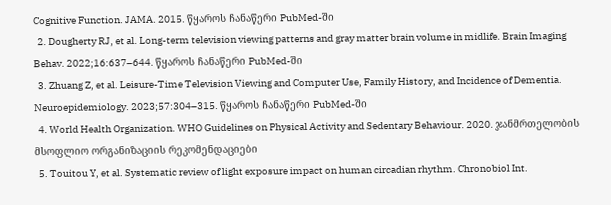Cognitive Function. JAMA. 2015. წყაროს ჩანაწერი PubMed-ში
  2. Dougherty RJ, et al. Long-term television viewing patterns and gray matter brain volume in midlife. Brain Imaging Behav. 2022;16:637–644. წყაროს ჩანაწერი PubMed-ში
  3. Zhuang Z, et al. Leisure-Time Television Viewing and Computer Use, Family History, and Incidence of Dementia. Neuroepidemiology. 2023;57:304–315. წყაროს ჩანაწერი PubMed-ში
  4. World Health Organization. WHO Guidelines on Physical Activity and Sedentary Behaviour. 2020. ჯანმრთელობის მსოფლიო ორგანიზაციის რეკომენდაციები
  5. Touitou Y, et al. Systematic review of light exposure impact on human circadian rhythm. Chronobiol Int.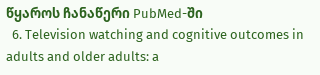წყაროს ჩანაწერი PubMed-ში
  6. Television watching and cognitive outcomes in adults and older adults: a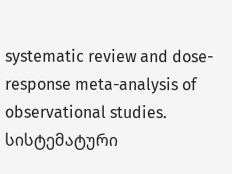systematic review and dose-response meta-analysis of observational studies. სისტემატური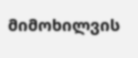მიმოხილვის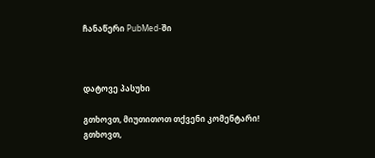ჩანაწერი PubMed-ში



დატოვე პასუხი

გთხოვთ, მიუთითოთ თქვენი კომენტარი!
გთხოვთ,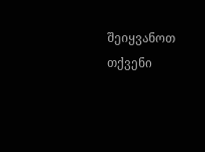შეიყვანოთ თქვენი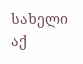სახელი აქ